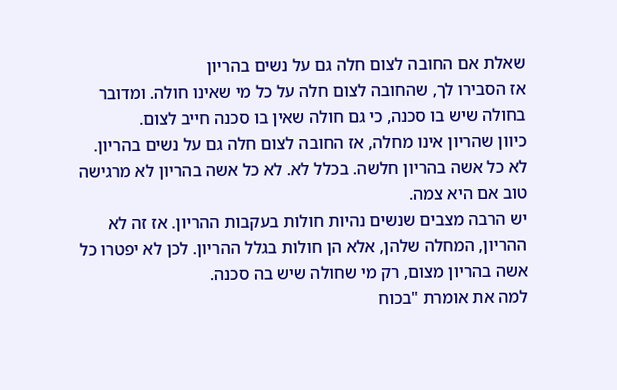שאלת אם החובה לצום חלה גם על נשים בהריון
אז הסבירו לך, שהחובה לצום חלה על כל מי שאינו חולה. ומדובר בחולה שיש בו סכנה, כי גם חולה שאין בו סכנה חייב לצום.
כיוון שהריון אינו מחלה, אז החובה לצום חלה גם על נשים בהריון.
לא כל אשה בהריון חלשה. בכלל לא. לא כל אשה בהריון לא מרגישה טוב אם היא צמה.
יש הרבה מצבים שנשים נהיות חולות בעקבות ההריון. אז זה לא ההריון, המחלה שלהן, אלא הן חולות בגלל ההריון. לכן לא יפטרו כל אשה בהריון מצום, רק מי שחולה שיש בה סכנה.
למה את אומרת "בכוח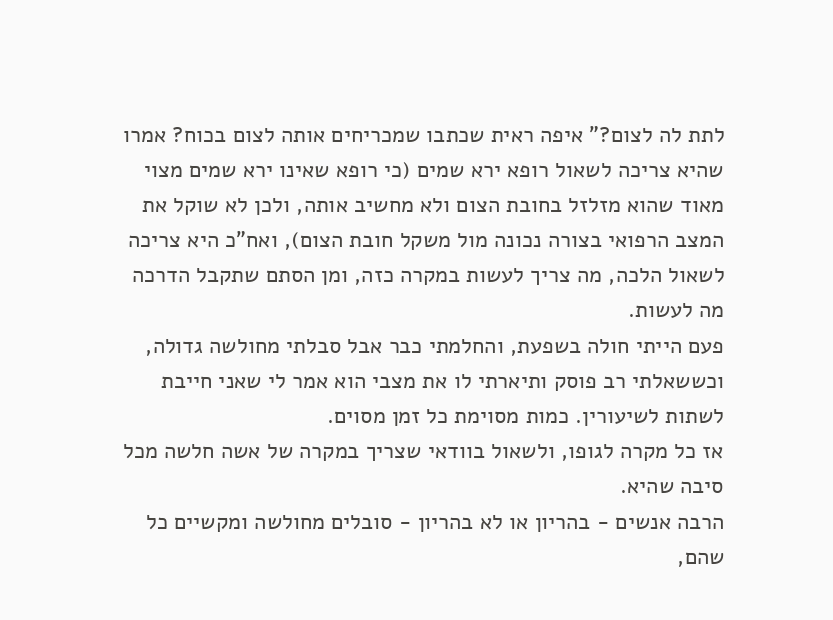לתת לה לצום?" איפה ראית שכתבו שמכריחים אותה לצום בכוח? אמרו שהיא צריכה לשאול רופא ירא שמים (כי רופא שאינו ירא שמים מצוי מאוד שהוא מזלזל בחובת הצום ולא מחשיב אותה, ולכן לא שוקל את המצב הרפואי בצורה נכונה מול משקל חובת הצום), ואח"כ היא צריכה לשאול הלכה, מה צריך לעשות במקרה כזה, ומן הסתם שתקבל הדרכה מה לעשות.
פעם הייתי חולה בשפעת, והחלמתי כבר אבל סבלתי מחולשה גדולה, וכששאלתי רב פוסק ותיארתי לו את מצבי הוא אמר לי שאני חייבת לשתות לשיעורין. כמות מסוימת כל זמן מסוים.
אז כל מקרה לגופו, ולשאול בוודאי שצריך במקרה של אשה חלשה מכל סיבה שהיא.
הרבה אנשים - בהריון או לא בהריון - סובלים מחולשה ומקשיים כל שהם,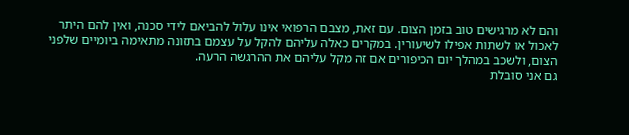והם לא מרגישים טוב בזמן הצום. עם זאת, מצבם הרפואי אינו עלול להביאם לידי סכנה, ואין להם היתר לאכול או לשתות אפילו לשיעורין. במקרים כאלה עליהם להקל על עצמם בתזונה מתאימה ביומיים שלפני הצום, ולשכב במהלך יום הכיפורים אם זה מקל עליהם את ההרגשה הרעה.
גם אני סובלת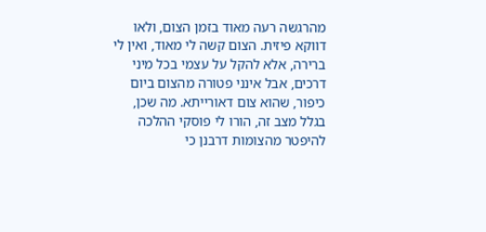מהרגשה רעה מאוד בזמן הצום, ולאו דווקא פיזית. הצום קשה לי מאוד, ואין לי ברירה, אלא להקל על עצמי בכל מיני דרכים, אבל אינני פטורה מהצום ביום כיפור, שהוא צום דאורייתא. מה שכן, בגלל מצב זה, הורו לי פוסקי ההלכה להיפטר מהצומות דרבנן כי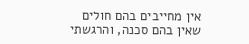אין מחייבים בהם חולים שאין בהם סכנה, והרגשתי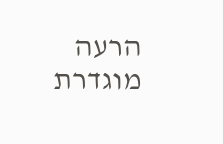הרעה מוגדרת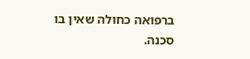ברפואה כחולה שאין בו סכנה.